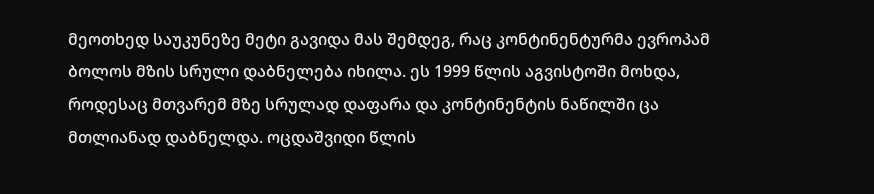მეოთხედ საუკუნეზე მეტი გავიდა მას შემდეგ, რაც კონტინენტურმა ევროპამ ბოლოს მზის სრული დაბნელება იხილა. ეს 1999 წლის აგვისტოში მოხდა, როდესაც მთვარემ მზე სრულად დაფარა და კონტინენტის ნაწილში ცა მთლიანად დაბნელდა. ოცდაშვიდი წლის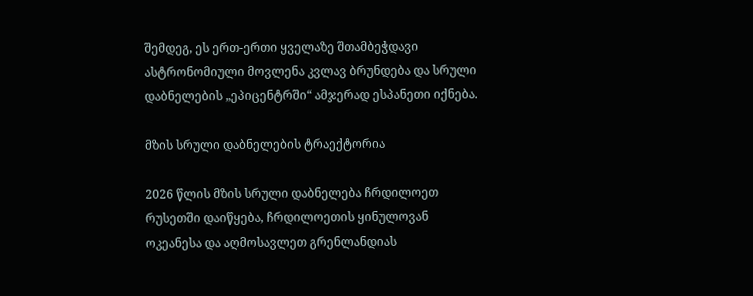შემდეგ, ეს ერთ-ერთი ყველაზე შთამბეჭდავი ასტრონომიული მოვლენა კვლავ ბრუნდება და სრული დაბნელების „ეპიცენტრში“ ამჯერად ესპანეთი იქნება.

მზის სრული დაბნელების ტრაექტორია

2026 წლის მზის სრული დაბნელება ჩრდილოეთ რუსეთში დაიწყება, ჩრდილოეთის ყინულოვან ოკეანესა და აღმოსავლეთ გრენლანდიას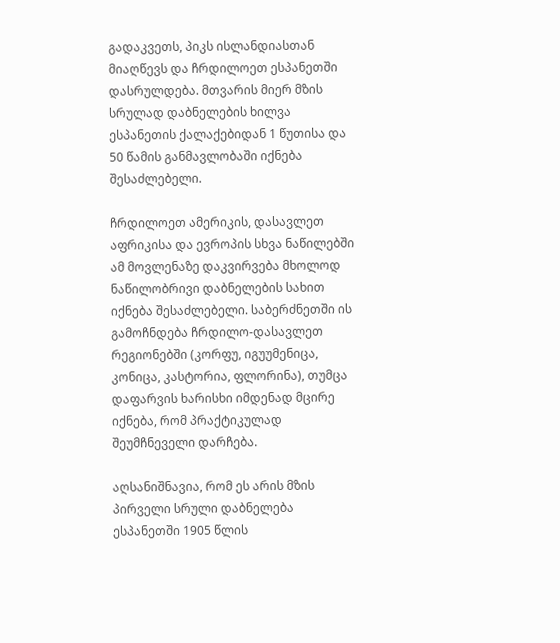გადაკვეთს, პიკს ისლანდიასთან მიაღწევს და ჩრდილოეთ ესპანეთში დასრულდება. მთვარის მიერ მზის სრულად დაბნელების ხილვა ესპანეთის ქალაქებიდან 1 წუთისა და 50 წამის განმავლობაში იქნება შესაძლებელი.

ჩრდილოეთ ამერიკის, დასავლეთ აფრიკისა და ევროპის სხვა ნაწილებში ამ მოვლენაზე დაკვირვება მხოლოდ ნაწილობრივი დაბნელების სახით იქნება შესაძლებელი. საბერძნეთში ის გამოჩნდება ჩრდილო-დასავლეთ რეგიონებში (კორფუ, იგუუმენიცა, კონიცა, კასტორია, ფლორინა), თუმცა დაფარვის ხარისხი იმდენად მცირე იქნება, რომ პრაქტიკულად შეუმჩნეველი დარჩება.

აღსანიშნავია, რომ ეს არის მზის პირველი სრული დაბნელება ესპანეთში 1905 წლის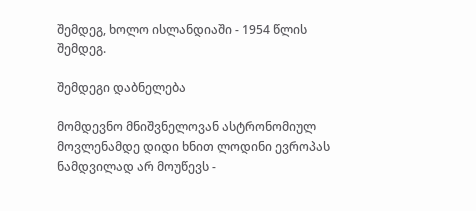შემდეგ, ხოლო ისლანდიაში - 1954 წლის შემდეგ.

შემდეგი დაბნელება

მომდევნო მნიშვნელოვან ასტრონომიულ მოვლენამდე დიდი ხნით ლოდინი ევროპას ნამდვილად არ მოუწევს -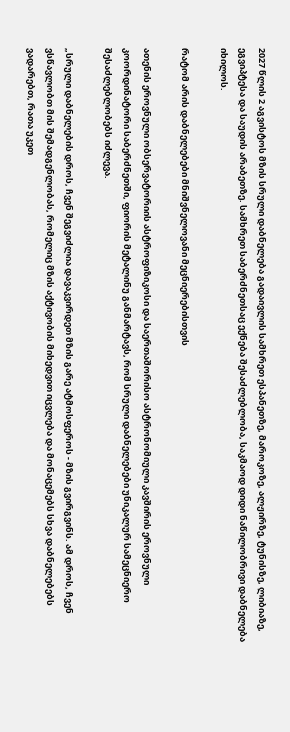2027 წლის 2 აგვისტოს მზის სრული დაბნელება გადაივლის სამხრეთ ესპანეთზე, მაროკოზე, ალჟირზე, ტუნისზე, ლიბიაზე, ეგვიპტესა და საუდის არაბეთზე. სამხრეთ საბერძნეთსაც ექნება შესაძლებლობა, საკმაოდ დიდი ნაწილობრივი დაბნელება იხილოს.

რატომ არის დაბნელებები მნიშვნელოვანი მეცნიერებისთვის

ათენის ეროვნული ობსერვატორიის ასტროფიზიკოსი და საერთაშორისო ასტრონომიული კავშირის ეროვნული კოორდინატორი საბერძნეთში, ფიორის მეტალინუ განმარტავს, რომ სრული დაბნელებები უნიკალურ სამეცნიერო შესაძლებლობებს იძლევა.

„სრული დაბნელების დროს, ჩვენ შეგვიძლია დავაკვირდეთ მზის გარე ატმოსფეროს - მზის გვირგვინს. ამ დროს, ჩვენ ვსწავლობთ მის შემადგენლობას, რომელიც მზის აქტივობის მიხედვით იცვლება და მონაცემებს სხვა დაბნელებებს ვადარებთ, რათა უკეთ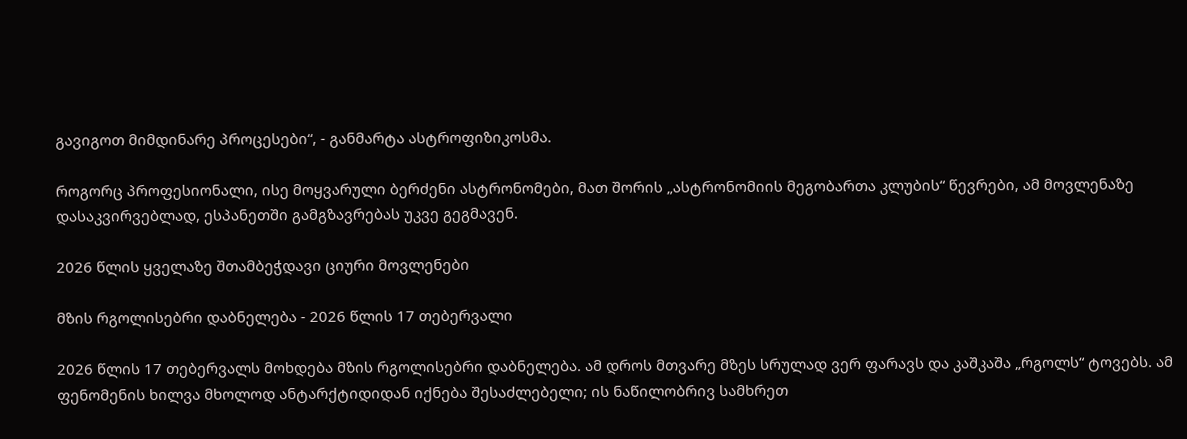გავიგოთ მიმდინარე პროცესები“, - განმარტა ასტროფიზიკოსმა.

როგორც პროფესიონალი, ისე მოყვარული ბერძენი ასტრონომები, მათ შორის „ასტრონომიის მეგობართა კლუბის“ წევრები, ამ მოვლენაზე დასაკვირვებლად, ესპანეთში გამგზავრებას უკვე გეგმავენ.

2026 წლის ყველაზე შთამბეჭდავი ციური მოვლენები

მზის რგოლისებრი დაბნელება - 2026 წლის 17 თებერვალი

2026 წლის 17 თებერვალს მოხდება მზის რგოლისებრი დაბნელება. ამ დროს მთვარე მზეს სრულად ვერ ფარავს და კაშკაშა „რგოლს“ ტოვებს. ამ ფენომენის ხილვა მხოლოდ ანტარქტიდიდან იქნება შესაძლებელი; ის ნაწილობრივ სამხრეთ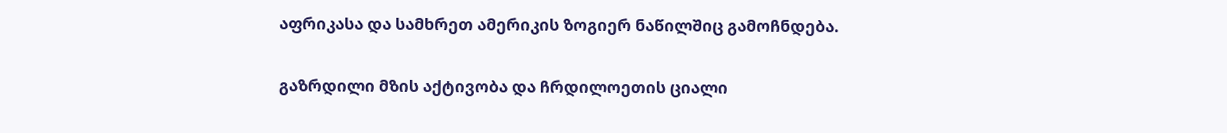აფრიკასა და სამხრეთ ამერიკის ზოგიერ ნაწილშიც გამოჩნდება.

გაზრდილი მზის აქტივობა და ჩრდილოეთის ციალი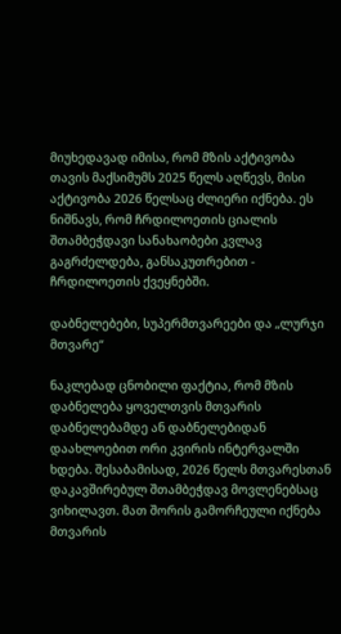მიუხედავად იმისა, რომ მზის აქტივობა თავის მაქსიმუმს 2025 წელს აღწევს, მისი აქტივობა 2026 წელსაც ძლიერი იქნება. ეს ნიშნავს, რომ ჩრდილოეთის ციალის შთამბეჭდავი სანახაობები კვლავ გაგრძელდება, განსაკუთრებით - ჩრდილოეთის ქვეყნებში.

დაბნელებები, სუპერმთვარეები და „ლურჯი მთვარე“

ნაკლებად ცნობილი ფაქტია, რომ მზის დაბნელება ყოველთვის მთვარის დაბნელებამდე ან დაბნელებიდან დაახლოებით ორი კვირის ინტერვალში ხდება. შესაბამისად, 2026 წელს მთვარესთან დაკავშირებულ შთამბეჭდავ მოვლენებსაც ვიხილავთ. მათ შორის გამორჩეული იქნება მთვარის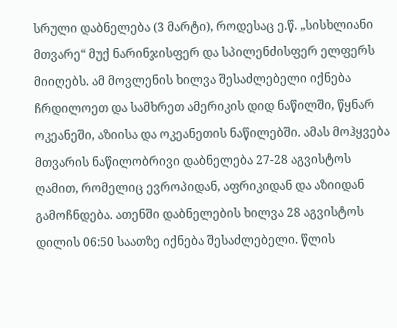სრული დაბნელება (3 მარტი), როდესაც ე.წ. „სისხლიანი მთვარე“ მუქ ნარინჯისფერ და სპილენძისფერ ელფერს მიიღებს. ამ მოვლენის ხილვა შესაძლებელი იქნება ჩრდილოეთ და სამხრეთ ამერიკის დიდ ნაწილში, წყნარ ოკეანეში, აზიისა და ოკეანეთის ნაწილებში. ამას მოჰყვება მთვარის ნაწილობრივი დაბნელება 27-28 აგვისტოს ღამით, რომელიც ევროპიდან, აფრიკიდან და აზიიდან გამოჩნდება. ათენში დაბნელების ხილვა 28 აგვისტოს დილის 06:50 საათზე იქნება შესაძლებელი. წლის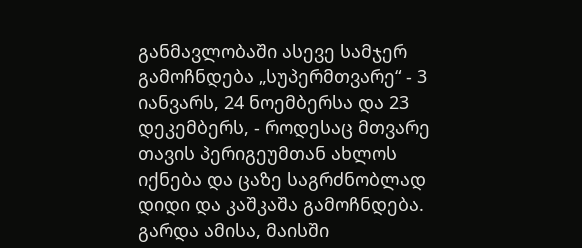განმავლობაში ასევე სამჯერ გამოჩნდება „სუპერმთვარე“ - 3 იანვარს, 24 ნოემბერსა და 23 დეკემბერს, - როდესაც მთვარე თავის პერიგეუმთან ახლოს იქნება და ცაზე საგრძნობლად დიდი და კაშკაშა გამოჩნდება. გარდა ამისა, მაისში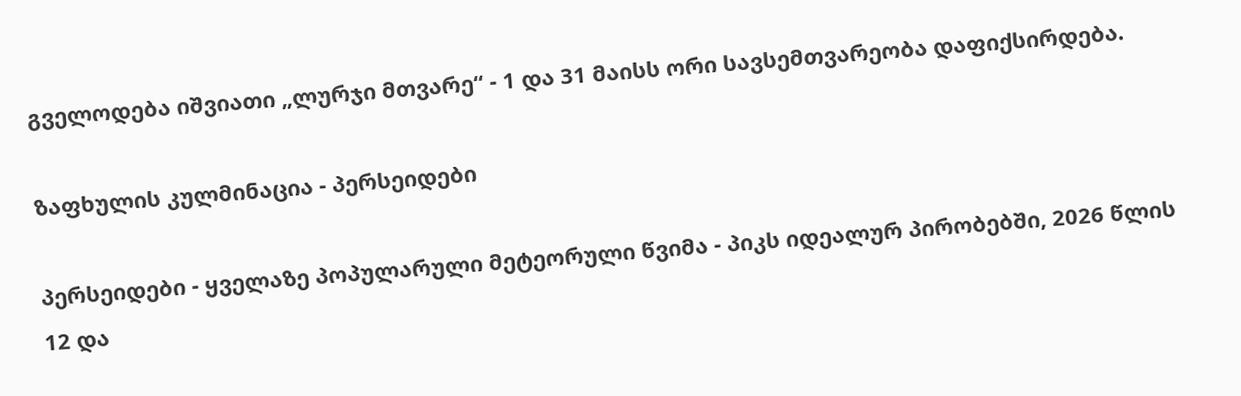გველოდება იშვიათი „ლურჯი მთვარე“ - 1 და 31 მაისს ორი სავსემთვარეობა დაფიქსირდება.

ზაფხულის კულმინაცია - პერსეიდები

პერსეიდები - ყველაზე პოპულარული მეტეორული წვიმა - პიკს იდეალურ პირობებში, 2026 წლის 12 და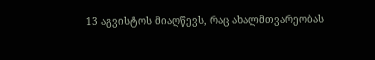13 აგვისტოს მიაღწევს, რაც ახალმთვარეობას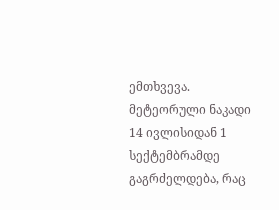ემთხვევა. მეტეორული ნაკადი 14 ივლისიდან 1 სექტემბრამდე გაგრძელდება, რაც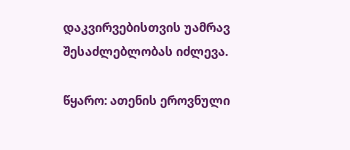დაკვირვებისთვის უამრავ შესაძლებლობას იძლევა.

წყარო: ათენის ეროვნული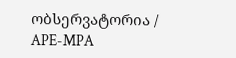ობსერვატორია / APE-MPA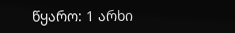წყარო: 1 არხი